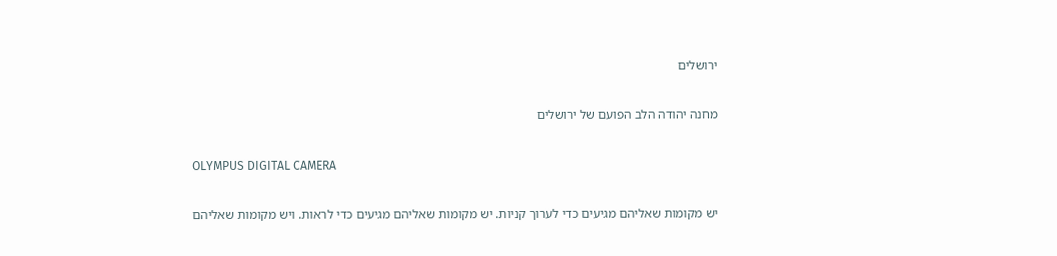ירושלים

מחנה יהודה הלב הפועם של ירושלים

OLYMPUS DIGITAL CAMERA

יש מקומות שאליהם מגיעים כדי לערוך קניות. יש מקומות שאליהם מגיעים כדי לראות. ויש מקומות שאליהם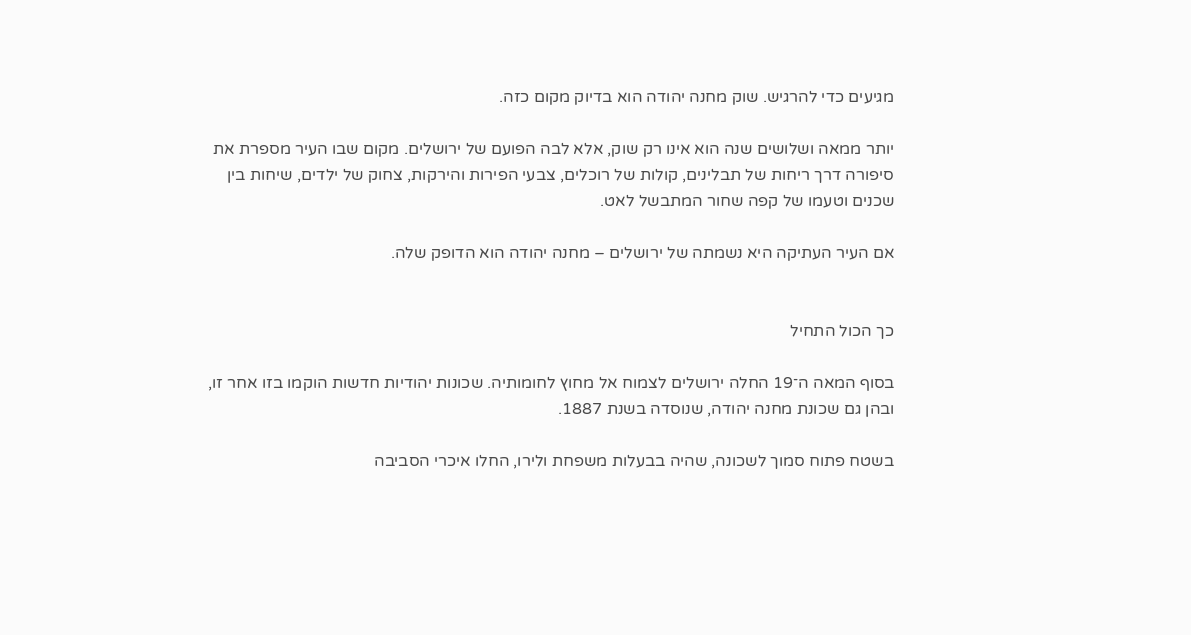מגיעים כדי להרגיש. שוק מחנה יהודה הוא בדיוק מקום כזה.

יותר ממאה ושלושים שנה הוא אינו רק שוק, אלא לבה הפועם של ירושלים. מקום שבו העיר מספרת את סיפורה דרך ריחות של תבלינים, קולות של רוכלים, צבעי הפירות והירקות, צחוק של ילדים, שיחות בין שכנים וטעמו של קפה שחור המתבשל לאט.

אם העיר העתיקה היא נשמתה של ירושלים – מחנה יהודה הוא הדופק שלה.


כך הכול התחיל

בסוף המאה ה־19 החלה ירושלים לצמוח אל מחוץ לחומותיה. שכונות יהודיות חדשות הוקמו בזו אחר זו, ובהן גם שכונת מחנה יהודה, שנוסדה בשנת 1887.

בשטח פתוח סמוך לשכונה, שהיה בבעלות משפחת ולירו, החלו איכרי הסביבה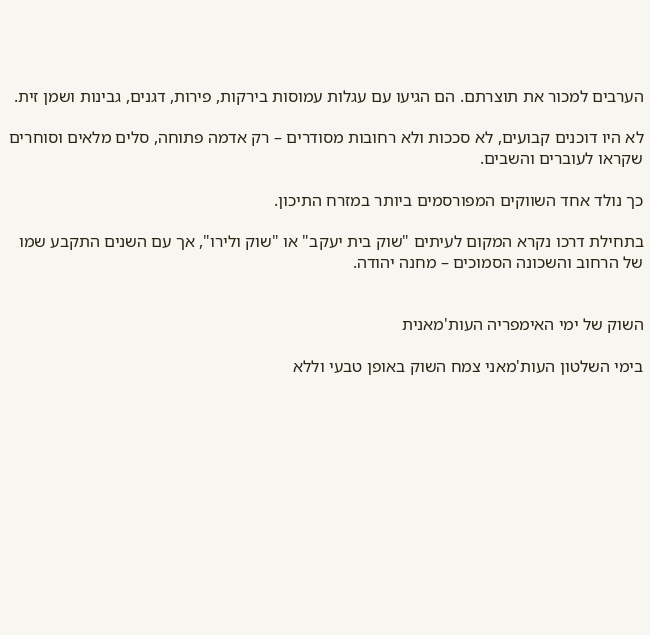הערבים למכור את תוצרתם. הם הגיעו עם עגלות עמוסות בירקות, פירות, דגנים, גבינות ושמן זית.

לא היו דוכנים קבועים, לא סככות ולא רחובות מסודרים – רק אדמה פתוחה, סלים מלאים וסוחרים שקראו לעוברים והשבים.

כך נולד אחד השווקים המפורסמים ביותר במזרח התיכון.

בתחילת דרכו נקרא המקום לעיתים "שוק בית יעקב" או "שוק ולירו", אך עם השנים התקבע שמו של הרחוב והשכונה הסמוכים – מחנה יהודה.


השוק של ימי האימפריה העות'מאנית

בימי השלטון העות'מאני צמח השוק באופן טבעי וללא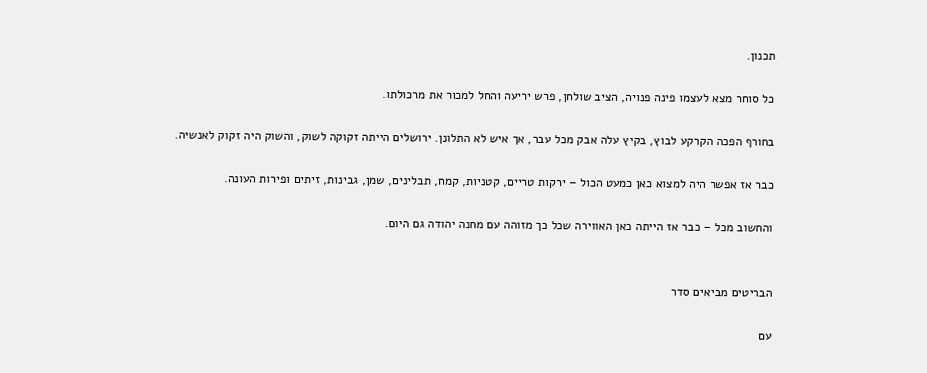תכנון.

כל סוחר מצא לעצמו פינה פנויה, הציב שולחן, פרש יריעה והחל למכור את מרכולתו.

בחורף הפכה הקרקע לבוץ, בקיץ עלה אבק מכל עבר, אך איש לא התלונן. ירושלים הייתה זקוקה לשוק, והשוק היה זקוק לאנשיה.

כבר אז אפשר היה למצוא כאן כמעט הכול – ירקות טריים, קטניות, קמח, תבלינים, שמן, גבינות, זיתים ופירות העונה.

והחשוב מכל – כבר אז הייתה כאן האווירה שכל כך מזוהה עם מחנה יהודה גם היום.


הבריטים מביאים סדר

עם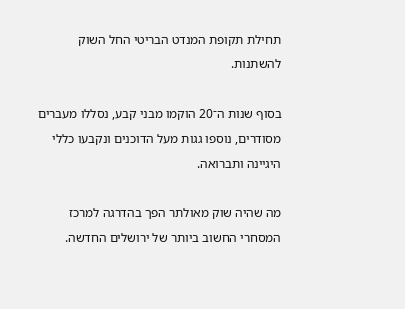תחילת תקופת המנדט הבריטי החל השוק להשתנות.

בסוף שנות ה־20 הוקמו מבני קבע, נסללו מעברים מסודרים, נוספו גגות מעל הדוכנים ונקבעו כללי היגיינה ותברואה.

מה שהיה שוק מאולתר הפך בהדרגה למרכז המסחרי החשוב ביותר של ירושלים החדשה.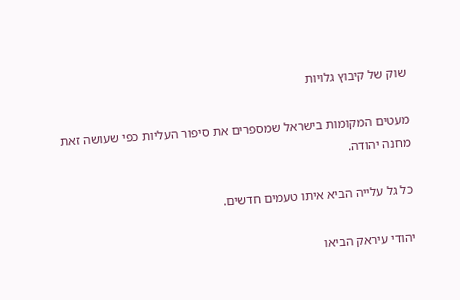שוק של קיבוץ גלויות

מעטים המקומות בישראל שמספרים את סיפור העליות כפי שעושה זאת מחנה יהודה.

כל גל עלייה הביא איתו טעמים חדשים.

יהודי עיראק הביאו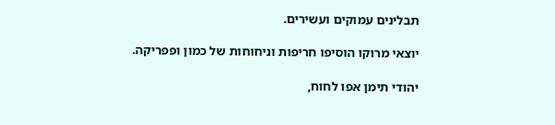תבלינים עמוקים ועשירים.

יוצאי מרוקו הוסיפו חריפות וניחוחות של כמון ופפריקה.

יהודי תימן אפו לחוח,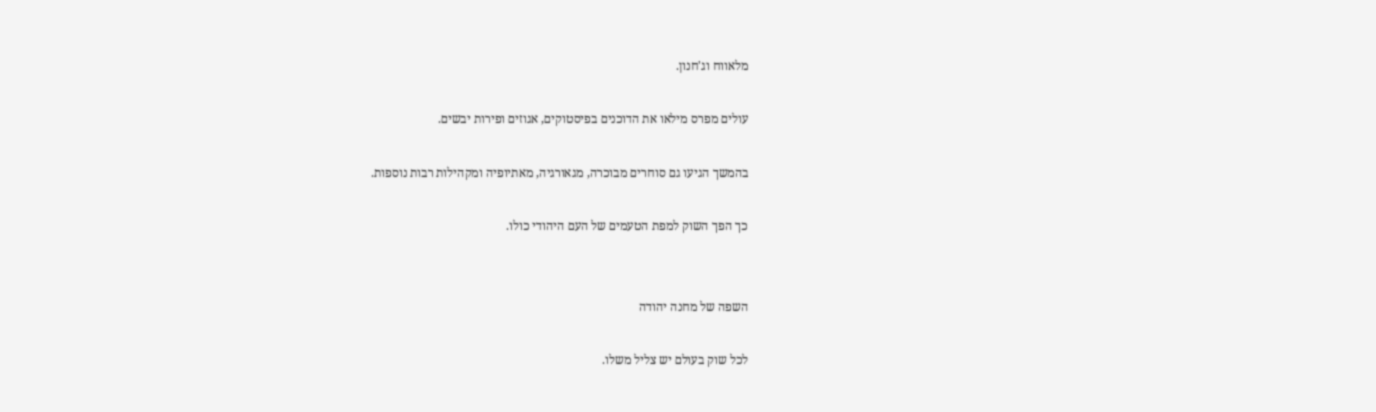מלאווח וג'חנון.

עולים מפרס מילאו את הדוכנים בפיסטוקים, אגוזים ופירות יבשים.

בהמשך הגיעו גם סוחרים מבוכרה, מגאורגיה, מאתיופיה ומקהילות רבות נוספות.

כך הפך השוק למפת הטעמים של העם היהודי כולו.


השפה של מחנה יהודה

לכל שוק בעולם יש צליל משלו.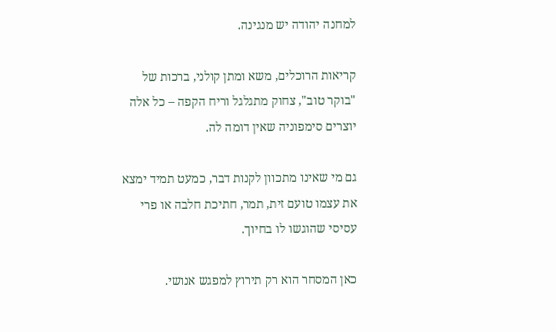למחנה יהודה יש מנגינה.

קריאות הרוכלים, משא ומתן קולני, ברכות של "בוקר טוב", צחוק מתגלגל וריח הקפה – כל אלה יוצרים סימפוניה שאין דומה לה.

גם מי שאינו מתכוון לקנות דבר, כמעט תמיד ימצא את עצמו טועם זית, תמר, חתיכת חלבה או פרי עסיסי שהוגשו לו בחיוך.

כאן המסחר הוא רק תירוץ למפגש אנושי.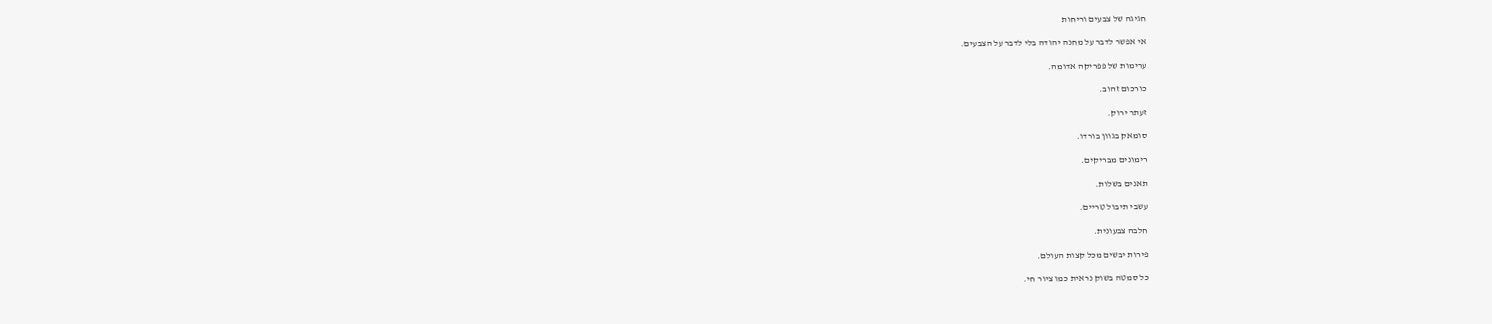חגיגה של צבעים וריחות

אי אפשר לדבר על מחנה יהודה בלי לדבר על הצבעים.

ערימות של פפריקה אדומה.

כורכום זהוב.

זעתר ירוק.

סומאק בגוון בורדו.

רימונים מבריקים.

תאנים בשלות.

עשבי תיבול טריים.

חלבה צבעונית.

פירות יבשים מכל קצות העולם.

כל סמטה בשוק נראית כמו ציור חי.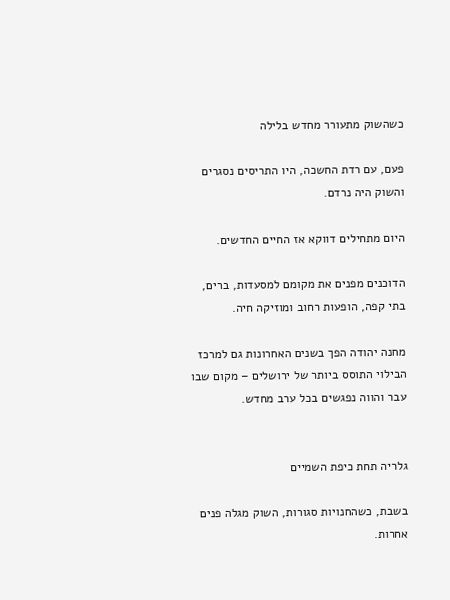כשהשוק מתעורר מחדש בלילה

פעם, עם רדת החשכה, היו התריסים נסגרים והשוק היה נרדם.

היום מתחילים דווקא אז החיים החדשים.

הדוכנים מפנים את מקומם למסעדות, ברים, בתי קפה, הופעות רחוב ומוזיקה חיה.

מחנה יהודה הפך בשנים האחרונות גם למרכז הבילוי התוסס ביותר של ירושלים – מקום שבו עבר והווה נפגשים בכל ערב מחדש.


גלריה תחת כיפת השמיים

בשבת, כשהחנויות סגורות, השוק מגלה פנים אחרות.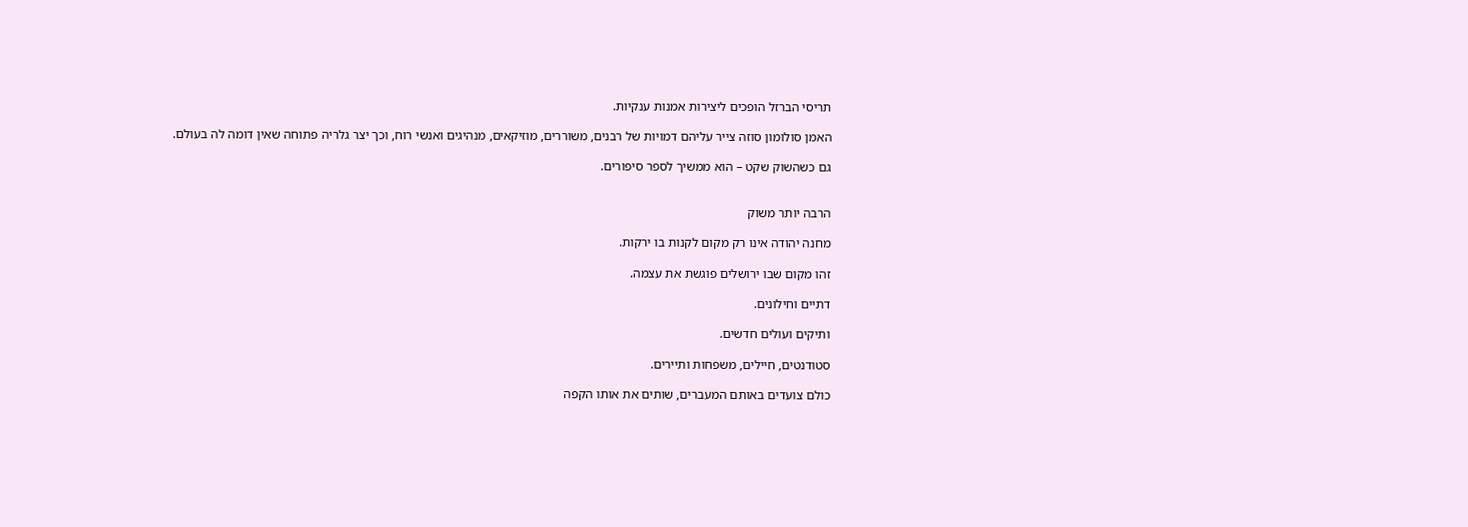תריסי הברזל הופכים ליצירות אמנות ענקיות.

האמן סולומון סוזה צייר עליהם דמויות של רבנים, משוררים, מוזיקאים, מנהיגים ואנשי רוח, וכך יצר גלריה פתוחה שאין דומה לה בעולם.

גם כשהשוק שקט – הוא ממשיך לספר סיפורים.


הרבה יותר משוק

מחנה יהודה אינו רק מקום לקנות בו ירקות.

זהו מקום שבו ירושלים פוגשת את עצמה.

דתיים וחילונים.

ותיקים ועולים חדשים.

סטודנטים, חיילים, משפחות ותיירים.

כולם צועדים באותם המעברים, שותים את אותו הקפה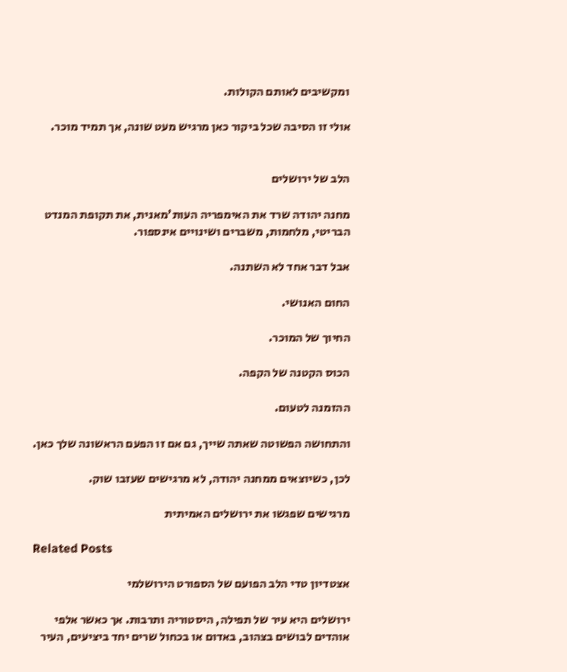ומקשיבים לאותם הקולות.

אולי זו הסיבה שכל ביקור כאן מרגיש מעט שונה, אך תמיד מוכר.


הלב של ירושלים

מחנה יהודה שרד את האימפריה העות'מאנית, את תקופת המנדט הבריטי, מלחמות, משברים ושינויים אינספור.

אבל דבר אחד לא השתנה.

החום האנושי.

החיוך של המוכר.

הכוס הקטנה של הקפה.

ההזמנה לטעום.

והתחושה הפשוטה שאתה שייך, גם אם זו הפעם הראשונה שלך כאן.

לכן, כשיוצאים ממחנה יהודה, לא מרגישים שעזבו שוק.

מרגישים שפגשו את ירושלים האמיתית

Related Posts

אצטדיון טדי הלב הפועם של הספורט הירושלמי

ירושלים היא עיר של תפילה, היסטוריה ותרבות. אך כאשר אלפי אוהדים לבושים בצהוב, באדום או בכחול שרים יחד ביציעים, העיר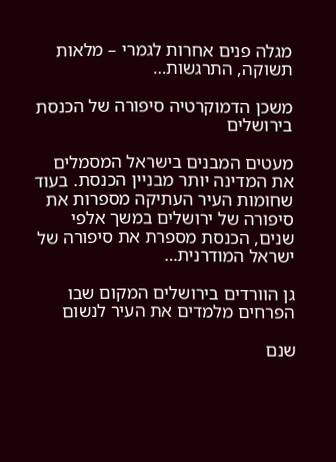מגלה פנים אחרות לגמרי – מלאות תשוקה, התרגשות…

משכן הדמוקרטיה סיפורה של הכנסת בירושלים

מעטים המבנים בישראל המסמלים את המדינה יותר מבניין הכנסת. בעוד שחומות העיר העתיקה מספרות את סיפורה של ירושלים במשך אלפי שנים, הכנסת מספרת את סיפורה של ישראל המודרנית…

גן הוורדים בירושלים המקום שבו הפרחים מלמדים את העיר לנשום

שנם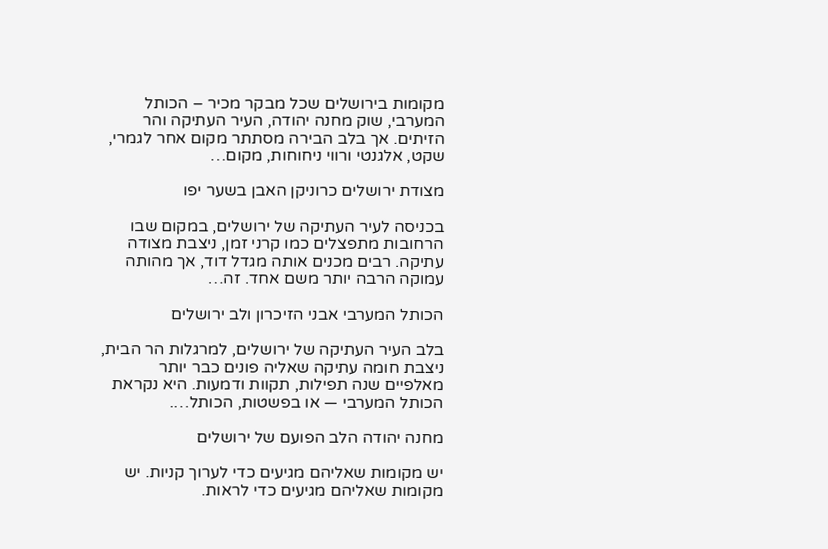מקומות בירושלים שכל מבקר מכיר – הכותל המערבי, שוק מחנה יהודה, העיר העתיקה והר הזיתים. אך בלב הבירה מסתתר מקום אחר לגמרי, שקט, אלגנטי ורווי ניחוחות, מקום…

מצודת ירושלים כרוניקן האבן בשער יפו

בכניסה לעיר העתיקה של ירושלים, במקום שבו הרחובות מתפצלים כמו קרני זמן, ניצבת מצודה עתיקה. רבים מכנים אותה מגדל דוד, אך מהותה עמוקה הרבה יותר משם אחד. זה…

הכותל המערבי אבני הזיכרון ולב ירושלים

בלב העיר העתיקה של ירושלים, למרגלות הר הבית, ניצבת חומה עתיקה שאליה פונים כבר יותר מאלפיים שנה תפילות, תקוות ודמעות. היא נקראת הכותל המערבי — או בפשטות, הכותל….

מחנה יהודה הלב הפועם של ירושלים

יש מקומות שאליהם מגיעים כדי לערוך קניות. יש מקומות שאליהם מגיעים כדי לראות.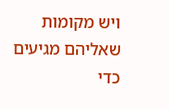ויש מקומות שאליהם מגיעים כדי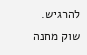להרגיש. שוק מחנה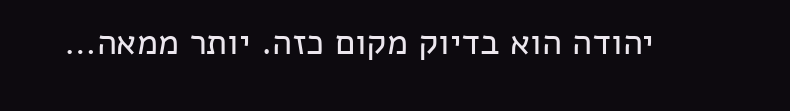יהודה הוא בדיוק מקום כזה. יותר ממאה…